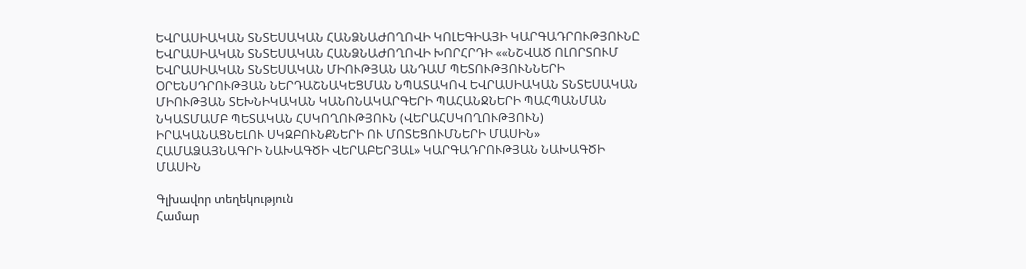ԵՎՐԱՍԻԱԿԱՆ ՏՆՏԵՍԱԿԱՆ ՀԱՆՁՆԱԺՈՂՈՎԻ ԿՈԼԵԳԻԱՅԻ ԿԱՐԳԱԴՐՈՒԹՅՈՒՆԸ ԵՎՐԱՍԻԱԿԱՆ ՏՆՏԵՍԱԿԱՆ ՀԱՆՁՆԱԺՈՂՈՎԻ ԽՈՐՀՐԴԻ ««ՆՇՎԱԾ ՈԼՈՐՏՈՒՄ ԵՎՐԱՍԻԱԿԱՆ ՏՆՏԵՍԱԿԱՆ ՄԻՈՒԹՅԱՆ ԱՆԴԱՄ ՊԵՏՈՒԹՅՈՒՆՆԵՐԻ ՕՐԵՆՍԴՐՈՒԹՅԱՆ ՆԵՐԴԱՇՆԱԿԵՑՄԱՆ ՆՊԱՏԱԿՈՎ ԵՎՐԱՍԻԱԿԱՆ ՏՆՏԵՍԱԿԱՆ ՄԻՈՒԹՅԱՆ ՏԵԽՆԻԿԱԿԱՆ ԿԱՆՈՆԱԿԱՐԳԵՐԻ ՊԱՀԱՆՋՆԵՐԻ ՊԱՀՊԱՆՄԱՆ ՆԿԱՏՄԱՄԲ ՊԵՏԱԿԱՆ ՀՍԿՈՂՈՒԹՅՈՒՆ (ՎԵՐԱՀՍԿՈՂՈՒԹՅՈՒՆ) ԻՐԱԿԱՆԱՑՆԵԼՈՒ ՍԿԶԲՈՒՆՔՆԵՐԻ ՈՒ ՄՈՏԵՑՈՒՄՆԵՐԻ ՄԱՍԻՆ» ՀԱՄԱՁԱՅՆԱԳՐԻ ՆԱԽԱԳԾԻ ՎԵՐԱԲԵՐՅԱԼ» ԿԱՐԳԱԴՐՈՒԹՅԱՆ ՆԱԽԱԳԾԻ ՄԱՍԻՆ

Գլխավոր տեղեկություն
Համար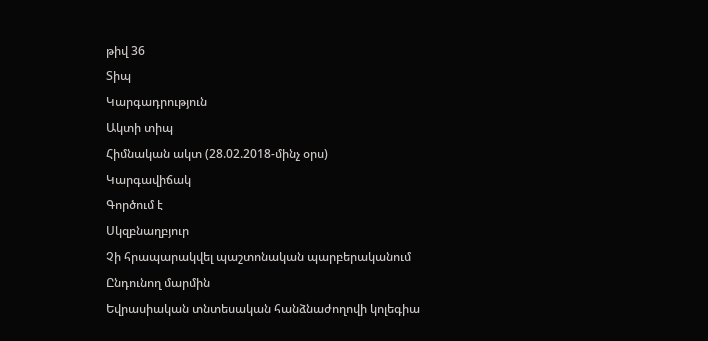թիվ 36
Տիպ
Կարգադրություն
Ակտի տիպ
Հիմնական ակտ (28.02.2018-մինչ օրս)
Կարգավիճակ
Գործում է
Սկզբնաղբյուր
Չի հրապարակվել պաշտոնական պարբերականում
Ընդունող մարմին
Եվրասիական տնտեսական հանձնաժողովի կոլեգիա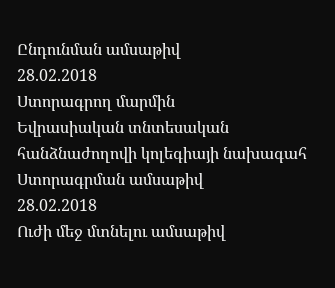Ընդունման ամսաթիվ
28.02.2018
Ստորագրող մարմին
Եվրասիական տնտեսական հանձնաժողովի կոլեգիայի նախագահ
Ստորագրման ամսաթիվ
28.02.2018
Ուժի մեջ մտնելու ամսաթիվ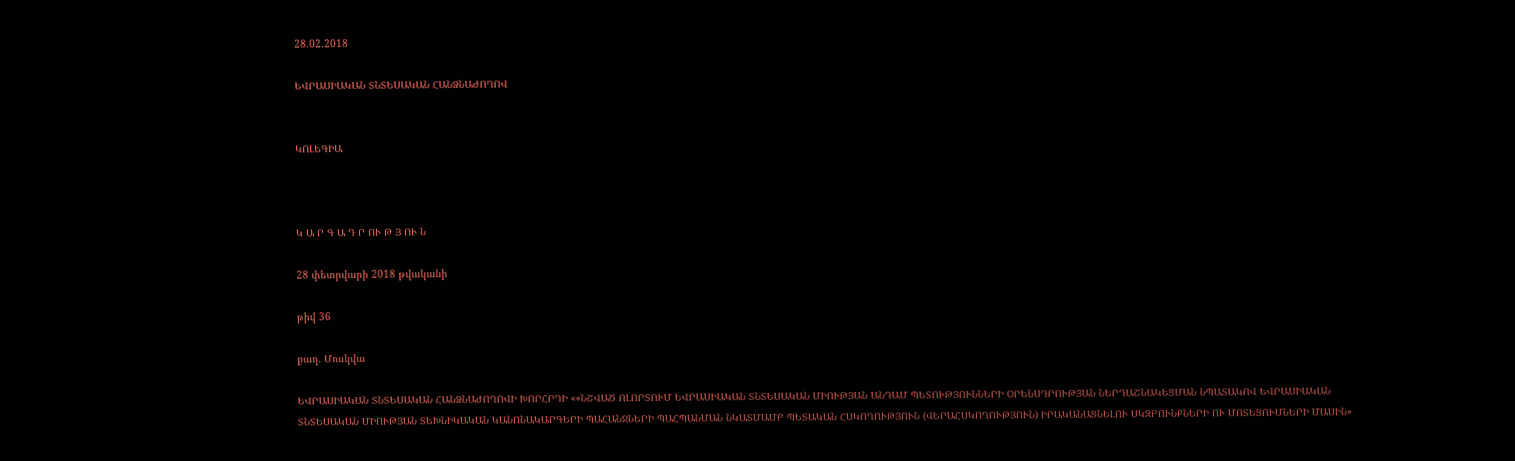28.02.2018

ԵՎՐԱՍԻԱԿԱՆ ՏՆՏԵՍԱԿԱՆ ՀԱՆՁՆԱԺՈՂՈՎ


ԿՈԼԵԳԻԱ



Կ Ա Ր Գ Ա Դ Ր ՈՒ Թ Յ ՈՒ Ն

28 փետրվարի 2018 թվականի

թիվ 36

քաղ. Մոսկվա

ԵՎՐԱՍԻԱԿԱՆ ՏՆՏԵՍԱԿԱՆ ՀԱՆՁՆԱԺՈՂՈՎԻ ԽՈՐՀՐԴԻ ««ՆՇՎԱԾ ՈԼՈՐՏՈՒՄ ԵՎՐԱՍԻԱԿԱՆ ՏՆՏԵՍԱԿԱՆ ՄԻՈՒԹՅԱՆ ԱՆԴԱՄ ՊԵՏՈՒԹՅՈՒՆՆԵՐԻ ՕՐԵՆՍԴՐՈՒԹՅԱՆ ՆԵՐԴԱՇՆԱԿԵՑՄԱՆ ՆՊԱՏԱԿՈՎ ԵՎՐԱՍԻԱԿԱՆ ՏՆՏԵՍԱԿԱՆ ՄԻՈՒԹՅԱՆ ՏԵԽՆԻԿԱԿԱՆ ԿԱՆՈՆԱԿԱՐԳԵՐԻ ՊԱՀԱՆՋՆԵՐԻ ՊԱՀՊԱՆՄԱՆ ՆԿԱՏՄԱՄԲ ՊԵՏԱԿԱՆ ՀՍԿՈՂՈՒԹՅՈՒՆ (ՎԵՐԱՀՍԿՈՂՈՒԹՅՈՒՆ) ԻՐԱԿԱՆԱՑՆԵԼՈՒ ՍԿԶԲՈՒՆՔՆԵՐԻ ՈՒ ՄՈՏԵՑՈՒՄՆԵՐԻ ՄԱՍԻՆ»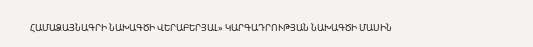ՀԱՄԱՁԱՅՆԱԳՐԻ ՆԱԽԱԳԾԻ ՎԵՐԱԲԵՐՅԱԼ» ԿԱՐԳԱԴՐՈՒԹՅԱՆ ՆԱԽԱԳԾԻ ՄԱՍԻՆ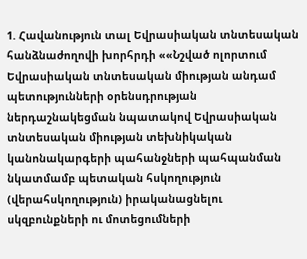1. Հավանություն տալ Եվրասիական տնտեսական հանձնաժողովի խորհրդի ««Նշված ոլորտում Եվրասիական տնտեսական միության անդամ պետությունների օրենսդրության ներդաշնակեցման նպատակով Եվրասիական տնտեսական միության տեխնիկական կանոնակարգերի պահանջների պահպանման նկատմամբ պետական հսկողություն (վերահսկողություն) իրականացնելու սկզբունքների ու մոտեցումների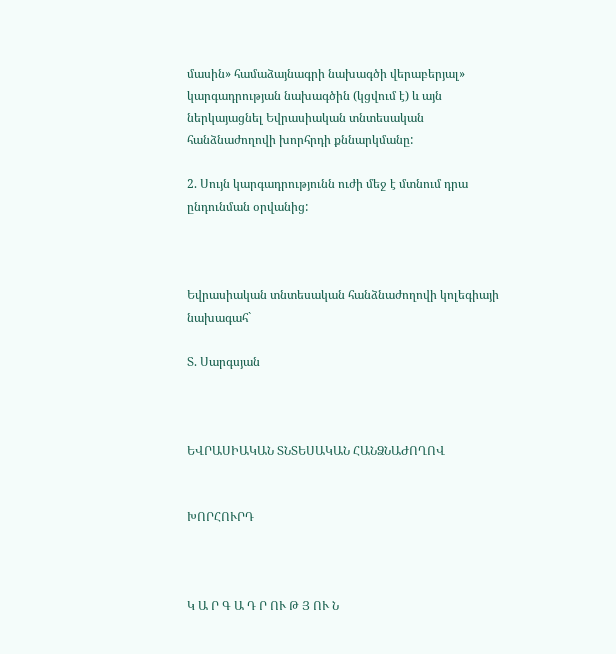մասին» համաձայնագրի նախագծի վերաբերյալ» կարգադրության նախագծին (կցվում է) և այն ներկայացնել Եվրասիական տնտեսական հանձնաժողովի խորհրդի քննարկմանը:

2. Սույն կարգադրությունն ուժի մեջ է մտնում դրա ընդունման օրվանից:



Եվրասիական տնտեսական հանձնաժողովի կոլեգիայի նախագահ`

Տ. Սարգսյան



ԵՎՐԱՍԻԱԿԱՆ ՏՆՏԵՍԱԿԱՆ ՀԱՆՁՆԱԺՈՂՈՎ


ԽՈՐՀՈՒՐԴ



Կ Ա Ր Գ Ա Դ Ր ՈՒ Թ Յ ՈՒ Ն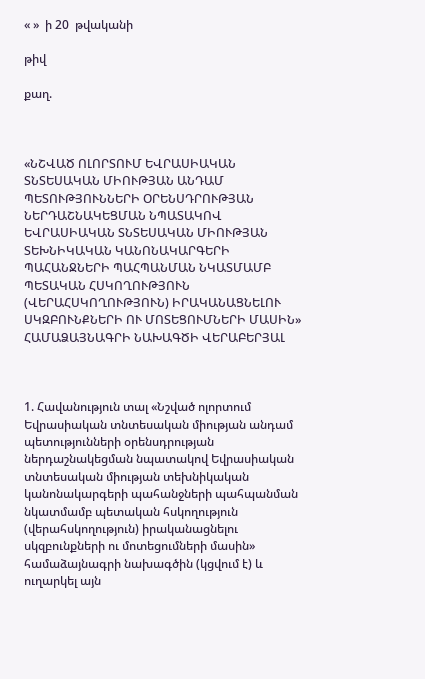« »  ի 20  թվականի

թիվ

քաղ.



«ՆՇՎԱԾ ՈԼՈՐՏՈՒՄ ԵՎՐԱՍԻԱԿԱՆ ՏՆՏԵՍԱԿԱՆ ՄԻՈՒԹՅԱՆ ԱՆԴԱՄ ՊԵՏՈՒԹՅՈՒՆՆԵՐԻ ՕՐԵՆՍԴՐՈՒԹՅԱՆ ՆԵՐԴԱՇՆԱԿԵՑՄԱՆ ՆՊԱՏԱԿՈՎ ԵՎՐԱՍԻԱԿԱՆ ՏՆՏԵՍԱԿԱՆ ՄԻՈՒԹՅԱՆ ՏԵԽՆԻԿԱԿԱՆ ԿԱՆՈՆԱԿԱՐԳԵՐԻ ՊԱՀԱՆՋՆԵՐԻ ՊԱՀՊԱՆՄԱՆ ՆԿԱՏՄԱՄԲ ՊԵՏԱԿԱՆ ՀՍԿՈՂՈՒԹՅՈՒՆ (ՎԵՐԱՀՍԿՈՂՈՒԹՅՈՒՆ) ԻՐԱԿԱՆԱՑՆԵԼՈՒ ՍԿԶԲՈՒՆՔՆԵՐԻ ՈՒ ՄՈՏԵՑՈՒՄՆԵՐԻ ՄԱՍԻՆ» ՀԱՄԱՁԱՅՆԱԳՐԻ ՆԱԽԱԳԾԻ ՎԵՐԱԲԵՐՅԱԼ



1. Հավանություն տալ «Նշված ոլորտում Եվրասիական տնտեսական միության անդամ պետությունների օրենսդրության ներդաշնակեցման նպատակով Եվրասիական տնտեսական միության տեխնիկական կանոնակարգերի պահանջների պահպանման նկատմամբ պետական հսկողություն (վերահսկողություն) իրականացնելու սկզբունքների ու մոտեցումների մասին» համաձայնագրի նախագծին (կցվում է) և ուղարկել այն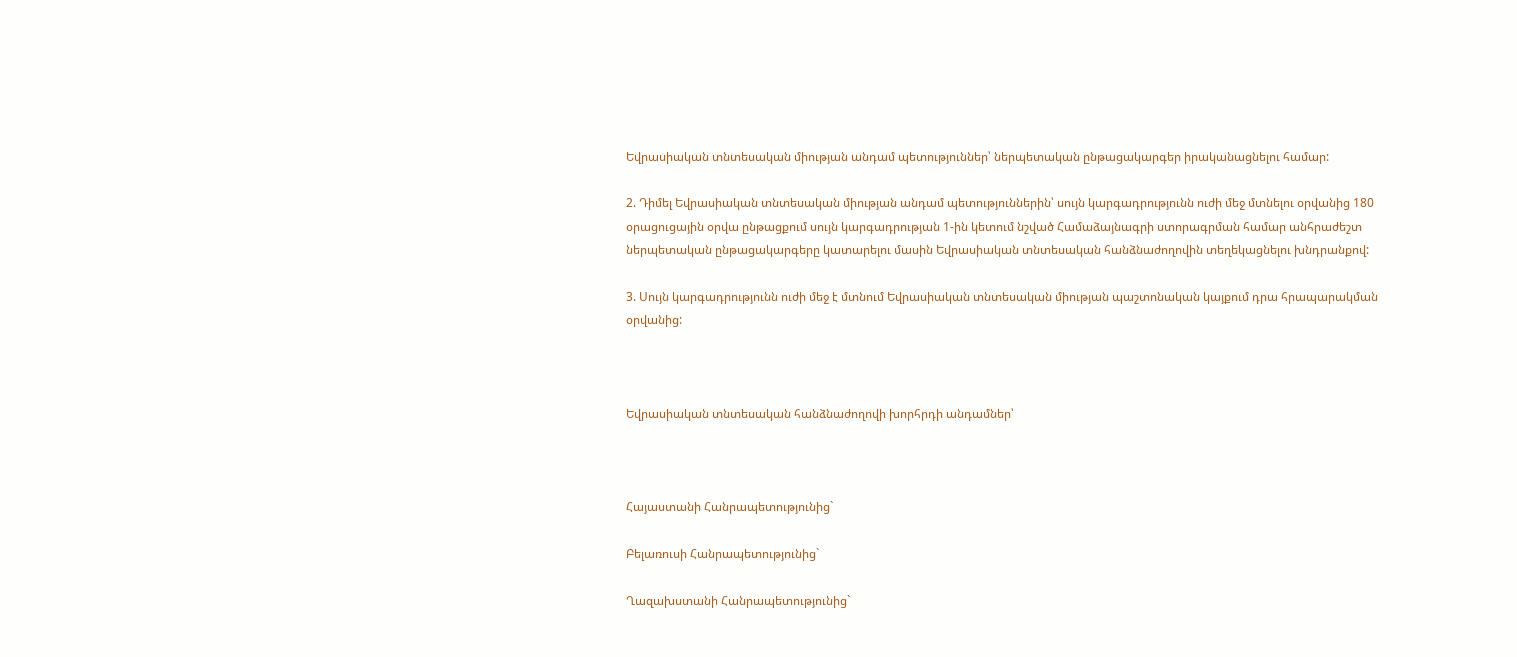Եվրասիական տնտեսական միության անդամ պետություններ՝ ներպետական ընթացակարգեր իրականացնելու համար:

2. Դիմել Եվրասիական տնտեսական միության անդամ պետություններին՝ սույն կարգադրությունն ուժի մեջ մտնելու օրվանից 180 օրացուցային օրվա ընթացքում սույն կարգադրության 1-ին կետում նշված Համաձայնագրի ստորագրման համար անհրաժեշտ ներպետական ընթացակարգերը կատարելու մասին Եվրասիական տնտեսական հանձնաժողովին տեղեկացնելու խնդրանքով:

3. Սույն կարգադրությունն ուժի մեջ է մտնում Եվրասիական տնտեսական միության պաշտոնական կայքում դրա հրապարակման օրվանից:



Եվրասիական տնտեսական հանձնաժողովի խորհրդի անդամներ՝



Հայաստանի Հանրապետությունից`

Բելառուսի Հանրապետությունից`

Ղազախստանի Հանրապետությունից`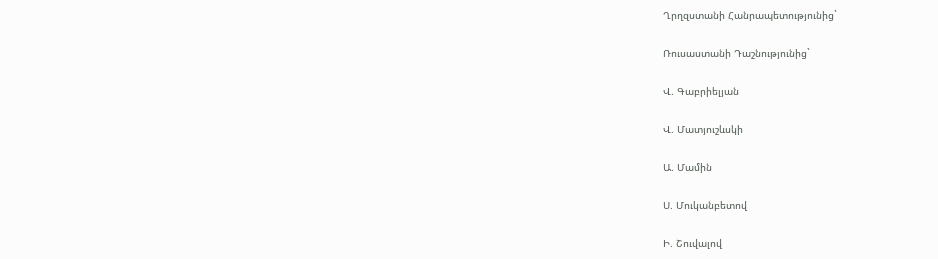Ղրղզստանի Հանրապետությունից`

Ռուսաստանի Դաշնությունից`

Վ. Գաբրիելյան

Վ. Մատյուշևսկի

Ա. Մամին

Ս. Մուկանբետով

Ի. Շուվալով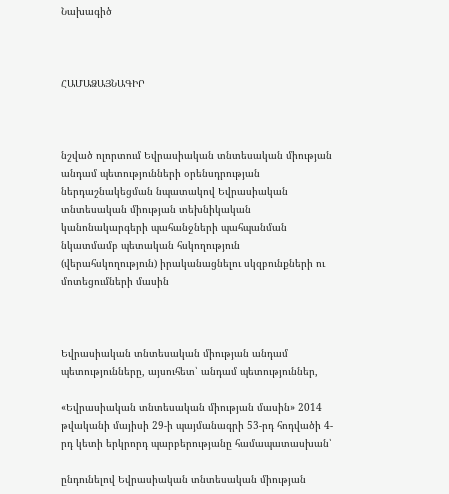Նախագիծ



ՀԱՄԱՁԱՅՆԱԳԻՐ



նշված ոլորտում Եվրասիական տնտեսական միության անդամ պետությունների օրենսդրության ներդաշնակեցման նպատակով Եվրասիական տնտեսական միության տեխնիկական կանոնակարգերի պահանջների պահպանման նկատմամբ պետական հսկողություն (վերահսկողություն) իրականացնելու սկզբունքների ու մոտեցումների մասին



Եվրասիական տնտեսական միության անդամ պետությունները, այսուհետ՝ անդամ պետություններ,

«Եվրասիական տնտեսական միության մասին» 2014 թվականի մայիսի 29-ի պայմանագրի 53-րդ հոդվածի 4-րդ կետի երկրորդ պարբերությանը համապատասխան՝

ընդունելով Եվրասիական տնտեսական միության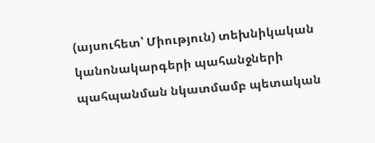(այսուհետ՝ Միություն) տեխնիկական կանոնակարգերի պահանջների պահպանման նկատմամբ պետական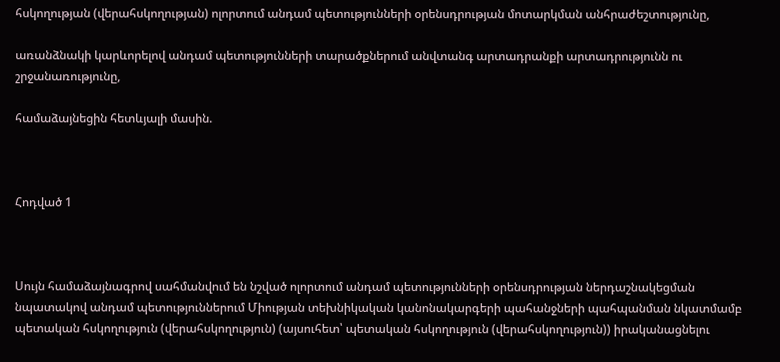հսկողության (վերահսկողության) ոլորտում անդամ պետությունների օրենսդրության մոտարկման անհրաժեշտությունը,

առանձնակի կարևորելով անդամ պետությունների տարածքներում անվտանգ արտադրանքի արտադրությունն ու շրջանառությունը,

համաձայնեցին հետևյալի մասին.



Հոդված 1



Սույն համաձայնագրով սահմանվում են նշված ոլորտում անդամ պետությունների օրենսդրության ներդաշնակեցման նպատակով անդամ պետություններում Միության տեխնիկական կանոնակարգերի պահանջների պահպանման նկատմամբ պետական հսկողություն (վերահսկողություն) (այսուհետ՝ պետական հսկողություն (վերահսկողություն)) իրականացնելու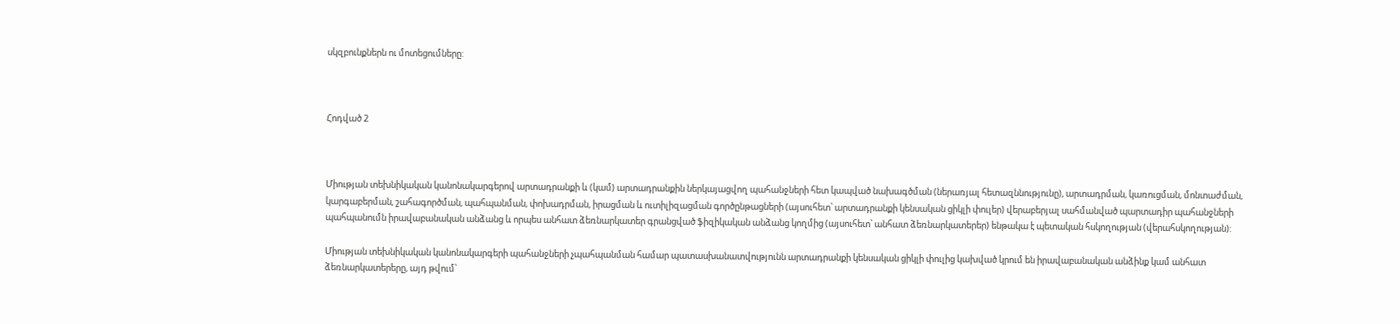սկզբունքներն ու մոտեցումները:



Հոդված 2



Միության տեխնիկական կանոնակարգերով արտադրանքի և (կամ) արտադրանքին ներկայացվող պահանջների հետ կապված նախագծման (ներառյալ հետազննությունը), արտադրման, կառուցման, մոնտաժման, կարգաբերման, շահագործման, պահպանման, փոխադրման, իրացման և ուտիլիզացման գործընթացների (այսուհետ՝ արտադրանքի կենսական ցիկլի փուլեր) վերաբերյալ սահմանված պարտադիր պահանջների պահպանումն իրավաբանական անձանց և որպես անհատ ձեռնարկատեր գրանցված ֆիզիկական անձանց կողմից (այսուհետ՝ անհատ ձեռնարկատերեր) ենթակա է պետական հսկողության (վերահսկողության):

Միության տեխնիկական կանոնակարգերի պահանջների չպահպանման համար պատասխանատվությունն արտադրանքի կենսական ցիկլի փուլից կախված կրում են իրավաբանական անձինք կամ անհատ ձեռնարկատերերը, այդ թվում՝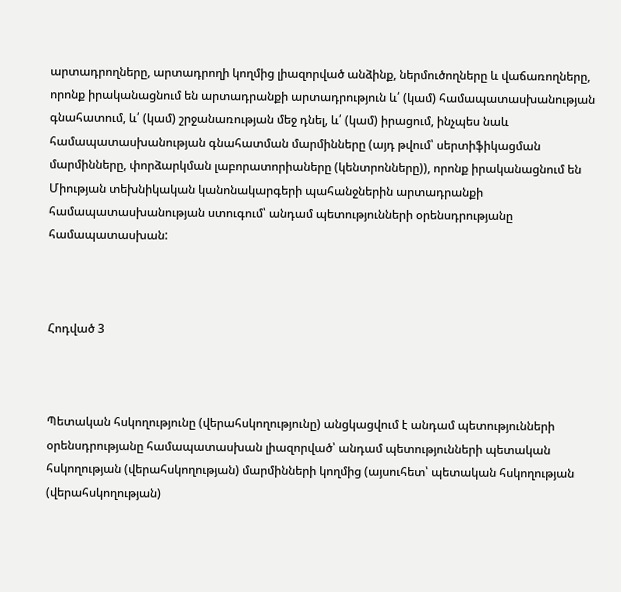արտադրողները, արտադրողի կողմից լիազորված անձինք, ներմուծողները և վաճառողները, որոնք իրականացնում են արտադրանքի արտադրություն և՛ (կամ) համապատասխանության գնահատում, և՛ (կամ) շրջանառության մեջ դնել, և՛ (կամ) իրացում, ինչպես նաև համապատասխանության գնահատման մարմինները (այդ թվում՝ սերտիֆիկացման մարմինները, փորձարկման լաբորատորիաները (կենտրոնները)), որոնք իրականացնում են Միության տեխնիկական կանոնակարգերի պահանջներին արտադրանքի համապատասխանության ստուգում՝ անդամ պետությունների օրենսդրությանը համապատասխան:



Հոդված 3



Պետական հսկողությունը (վերահսկողությունը) անցկացվում է անդամ պետությունների օրենսդրությանը համապատասխան լիազորված՝ անդամ պետությունների պետական հսկողության (վերահսկողության) մարմինների կողմից (այսուհետ՝ պետական հսկողության (վերահսկողության)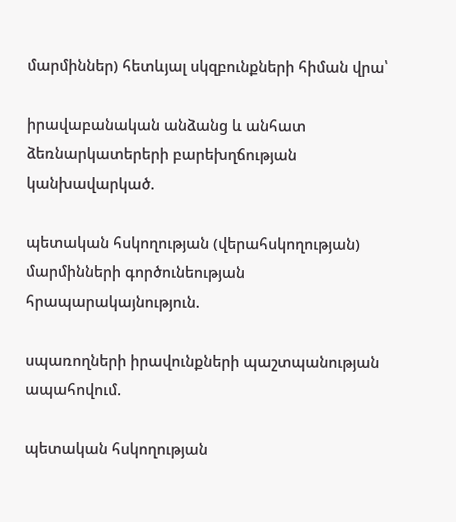մարմիններ) հետևյալ սկզբունքների հիման վրա՝

իրավաբանական անձանց և անհատ ձեռնարկատերերի բարեխղճության կանխավարկած.

պետական հսկողության (վերահսկողության) մարմինների գործունեության հրապարակայնություն.

սպառողների իրավունքների պաշտպանության ապահովում.

պետական հսկողության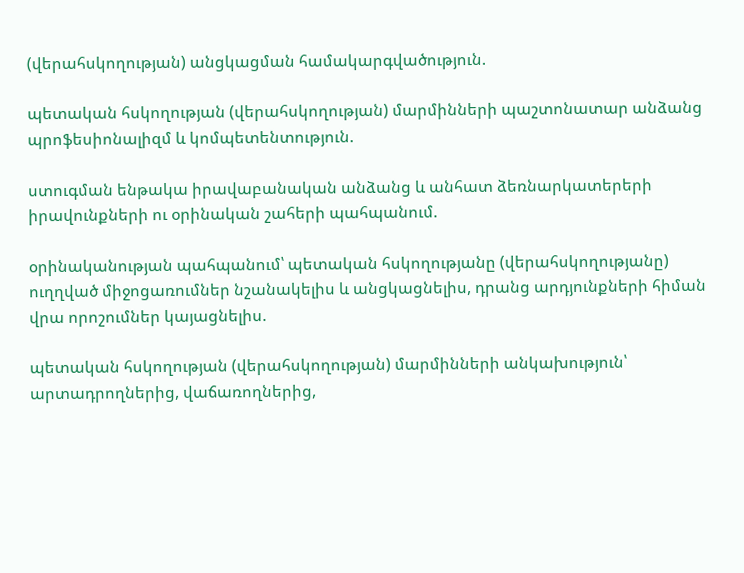(վերահսկողության) անցկացման համակարգվածություն.

պետական հսկողության (վերահսկողության) մարմինների պաշտոնատար անձանց պրոֆեսիոնալիզմ և կոմպետենտություն.

ստուգման ենթակա իրավաբանական անձանց և անհատ ձեռնարկատերերի իրավունքների ու օրինական շահերի պահպանում.

օրինականության պահպանում՝ պետական հսկողությանը (վերահսկողությանը) ուղղված միջոցառումներ նշանակելիս և անցկացնելիս, դրանց արդյունքների հիման վրա որոշումներ կայացնելիս.

պետական հսկողության (վերահսկողության) մարմինների անկախություն՝ արտադրողներից, վաճառողներից,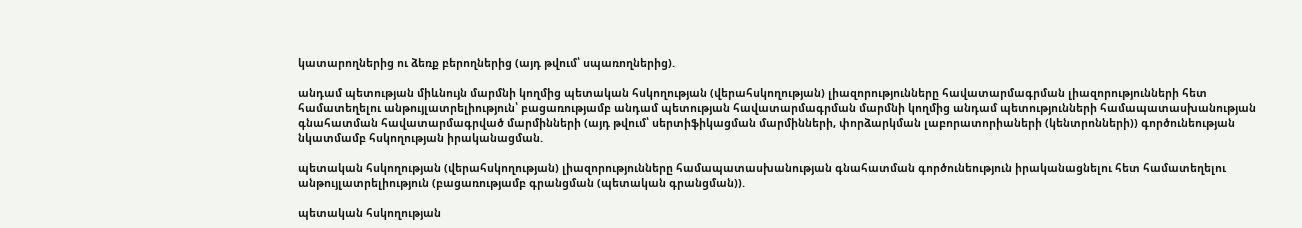կատարողներից ու ձեռք բերողներից (այդ թվում՝ սպառողներից).

անդամ պետության միևնույն մարմնի կողմից պետական հսկողության (վերահսկողության) լիազորությունները հավատարմագրման լիազորությունների հետ համատեղելու անթույլատրելիություն՝ բացառությամբ անդամ պետության հավատարմագրման մարմնի կողմից անդամ պետությունների համապատասխանության գնահատման հավատարմագրված մարմինների (այդ թվում՝ սերտիֆիկացման մարմինների, փորձարկման լաբորատորիաների (կենտրոնների)) գործունեության նկատմամբ հսկողության իրականացման.

պետական հսկողության (վերահսկողության) լիազորությունները համապատասխանության գնահատման գործունեություն իրականացնելու հետ համատեղելու անթույլատրելիություն (բացառությամբ գրանցման (պետական գրանցման)).

պետական հսկողության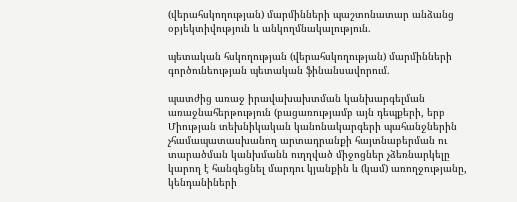(վերահսկողության) մարմինների պաշտոնատար անձանց օբյեկտիվություն և անկողմնակալություն.

պետական հսկողության (վերահսկողության) մարմինների գործունեության պետական ֆինանսավորում.

պատժից առաջ իրավախախտման կանխարգելման առաջնահերթություն (բացառությամբ այն դեպքերի, երբ Միության տեխնիկական կանոնակարգերի պահանջներին չհամապատասխանող արտադրանքի հայտնաբերման ու տարածման կանխմանն ուղղված միջոցներ չձեռնարկելը կարող է հանգեցնել մարդու կյանքին և (կամ) առողջությանը, կենդանիների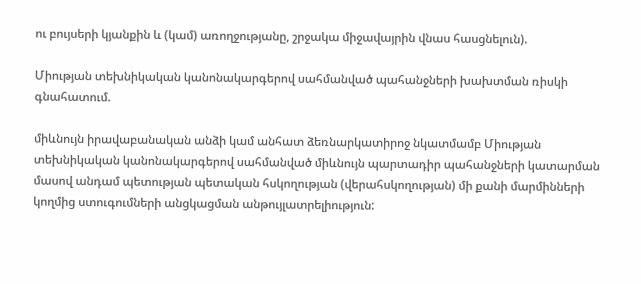ու բույսերի կյանքին և (կամ) առողջությանը, շրջակա միջավայրին վնաս հասցնելուն).

Միության տեխնիկական կանոնակարգերով սահմանված պահանջների խախտման ռիսկի գնահատում.

միևնույն իրավաբանական անձի կամ անհատ ձեռնարկատիրոջ նկատմամբ Միության տեխնիկական կանոնակարգերով սահմանված միևնույն պարտադիր պահանջների կատարման մասով անդամ պետության պետական հսկողության (վերահսկողության) մի քանի մարմինների կողմից ստուգումների անցկացման անթույլատրելիություն: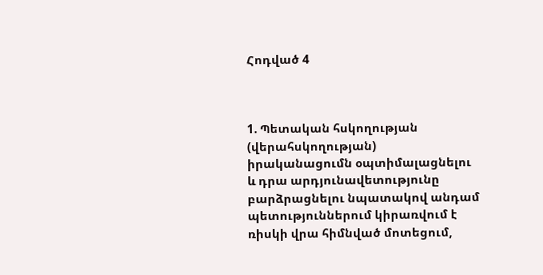Հոդված 4



1. Պետական հսկողության (վերահսկողության) իրականացումն օպտիմալացնելու և դրա արդյունավետությունը բարձրացնելու նպատակով անդամ պետություններում կիրառվում է ռիսկի վրա հիմնված մոտեցում,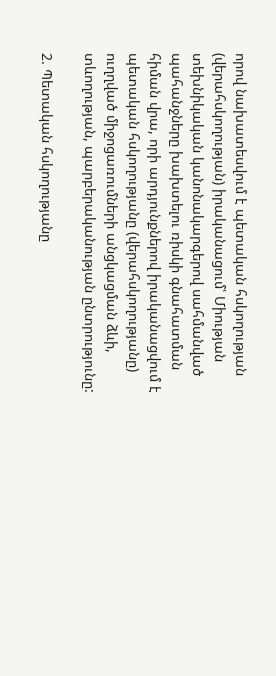որով նախատեսվում է պետական հսկողության (վերահսկողության) իրականացում՝ Միության տեխնիկական կանոնակարգերով սահմանված պահանջները խախտելու ռիսկի գնահատման հիման վրա, որի արդյունքներով իրականացվում է պետական հսկողությանը (վերահսկողությանը) ուղղված միջոցառումների անցկացման ձևի, տևողության, պարբերականության ընտրությունը:

2. Պետական հսկողությանը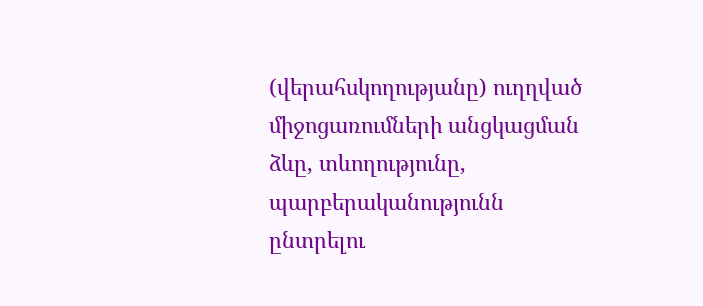(վերահսկողությանը) ուղղված միջոցառումների անցկացման ձևը, տևողությունը, պարբերականությունն ընտրելու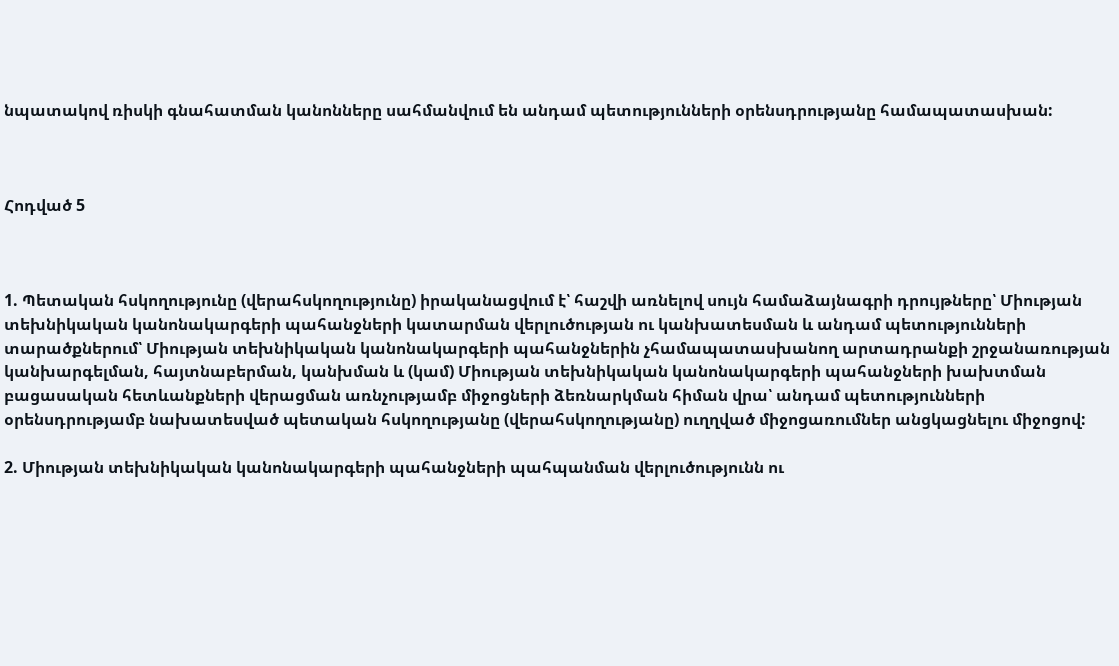նպատակով ռիսկի գնահատման կանոնները սահմանվում են անդամ պետությունների օրենսդրությանը համապատասխան:



Հոդված 5



1. Պետական հսկողությունը (վերահսկողությունը) իրականացվում է՝ հաշվի առնելով սույն համաձայնագրի դրույթները՝ Միության տեխնիկական կանոնակարգերի պահանջների կատարման վերլուծության ու կանխատեսման և անդամ պետությունների տարածքներում՝ Միության տեխնիկական կանոնակարգերի պահանջներին չհամապատասխանող արտադրանքի շրջանառության կանխարգելման, հայտնաբերման, կանխման և (կամ) Միության տեխնիկական կանոնակարգերի պահանջների խախտման բացասական հետևանքների վերացման առնչությամբ միջոցների ձեռնարկման հիման վրա՝ անդամ պետությունների օրենսդրությամբ նախատեսված պետական հսկողությանը (վերահսկողությանը) ուղղված միջոցառումներ անցկացնելու միջոցով:

2. Միության տեխնիկական կանոնակարգերի պահանջների պահպանման վերլուծությունն ու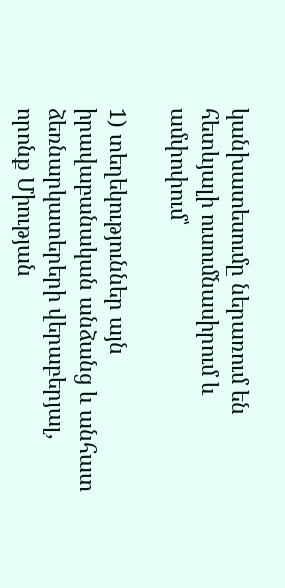կանխատեսումը ներառում են հետևյալի ուսումնասիրում և ամփոփում՝

1) տեղեկություններ այն իրավաբանական անձանց և անհատ ձեռնարկատերերի վերաբերյալ, որոնք Միության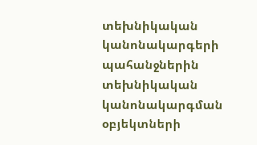տեխնիկական կանոնակարգերի պահանջներին տեխնիկական կանոնակարգման օբյեկտների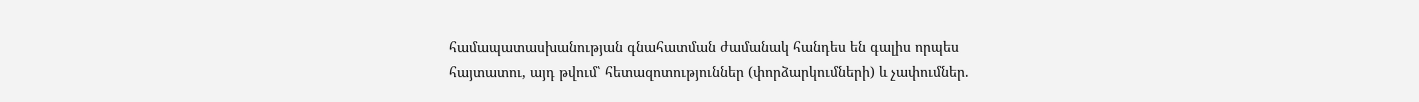համապատասխանության գնահատման ժամանակ հանդես են գալիս որպես հայտատու, այդ թվում՝ հետազոտություններ (փորձարկումների) և չափումներ.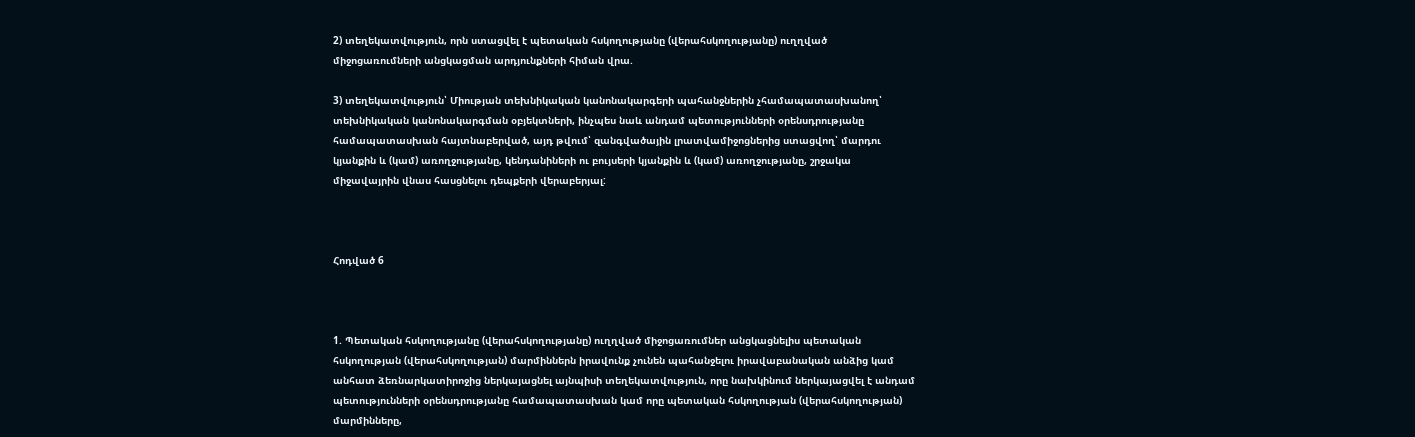2) տեղեկատվություն, որն ստացվել է պետական հսկողությանը (վերահսկողությանը) ուղղված միջոցառումների անցկացման արդյունքների հիման վրա.

3) տեղեկատվություն՝ Միության տեխնիկական կանոնակարգերի պահանջներին չհամապատասխանող՝ տեխնիկական կանոնակարգման օբյեկտների, ինչպես նաև անդամ պետությունների օրենսդրությանը համապատասխան հայտնաբերված, այդ թվում՝ զանգվածային լրատվամիջոցներից ստացվող՝ մարդու կյանքին և (կամ) առողջությանը, կենդանիների ու բույսերի կյանքին և (կամ) առողջությանը, շրջակա միջավայրին վնաս հասցնելու դեպքերի վերաբերյալ:



Հոդված 6



1. Պետական հսկողությանը (վերահսկողությանը) ուղղված միջոցառումներ անցկացնելիս պետական հսկողության (վերահսկողության) մարմիններն իրավունք չունեն պահանջելու իրավաբանական անձից կամ անհատ ձեռնարկատիրոջից ներկայացնել այնպիսի տեղեկատվություն, որը նախկինում ներկայացվել է անդամ պետությունների օրենսդրությանը համապատասխան կամ որը պետական հսկողության (վերահսկողության) մարմինները,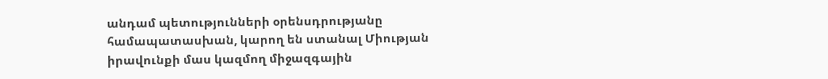անդամ պետությունների օրենսդրությանը համապատասխան, կարող են ստանալ Միության իրավունքի մաս կազմող միջազգային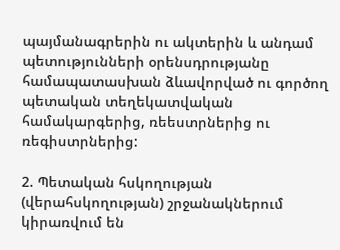պայմանագրերին ու ակտերին և անդամ պետությունների օրենսդրությանը համապատասխան ձևավորված ու գործող պետական տեղեկատվական համակարգերից, ռեեստրներից ու ռեգիստրներից:

2. Պետական հսկողության (վերահսկողության) շրջանակներում կիրառվում են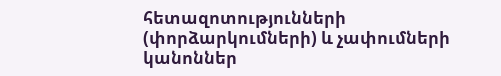հետազոտությունների (փորձարկումների) և չափումների կանոններ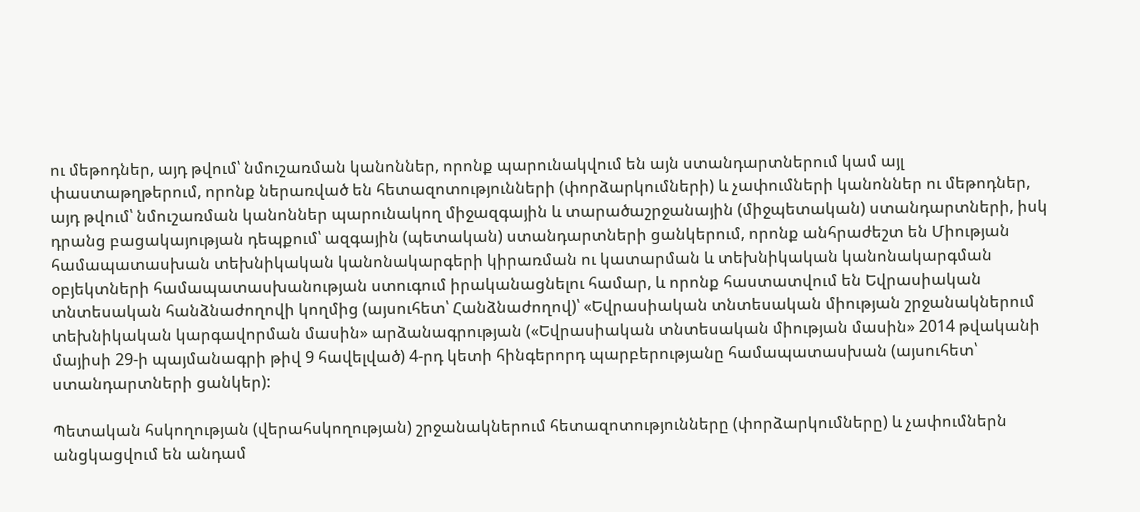ու մեթոդներ, այդ թվում՝ նմուշառման կանոններ, որոնք պարունակվում են այն ստանդարտներում կամ այլ փաստաթղթերում, որոնք ներառված են հետազոտությունների (փորձարկումների) և չափումների կանոններ ու մեթոդներ, այդ թվում՝ նմուշառման կանոններ պարունակող միջազգային և տարածաշրջանային (միջպետական) ստանդարտների, իսկ դրանց բացակայության դեպքում՝ ազգային (պետական) ստանդարտների ցանկերում, որոնք անհրաժեշտ են Միության համապատասխան տեխնիկական կանոնակարգերի կիրառման ու կատարման և տեխնիկական կանոնակարգման օբյեկտների համապատասխանության ստուգում իրականացնելու համար, և որոնք հաստատվում են Եվրասիական տնտեսական հանձնաժողովի կողմից (այսուհետ՝ Հանձնաժողով)՝ «Եվրասիական տնտեսական միության շրջանակներում տեխնիկական կարգավորման մասին» արձանագրության («Եվրասիական տնտեսական միության մասին» 2014 թվականի մայիսի 29-ի պայմանագրի թիվ 9 հավելված) 4-րդ կետի հինգերորդ պարբերությանը համապատասխան (այսուհետ՝ ստանդարտների ցանկեր):

Պետական հսկողության (վերահսկողության) շրջանակներում հետազոտությունները (փորձարկումները) և չափումներն անցկացվում են անդամ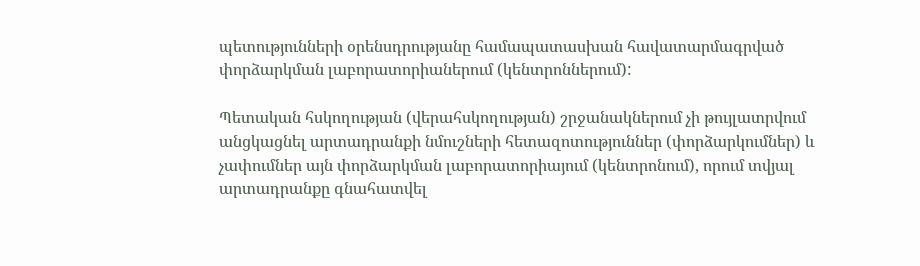պետությունների օրենսդրությանը համապատասխան հավատարմագրված փորձարկման լաբորատորիաներում (կենտրոններում):

Պետական հսկողության (վերահսկողության) շրջանակներում չի թույլատրվում անցկացնել արտադրանքի նմուշների հետազոտություններ (փորձարկումներ) և չափումներ այն փորձարկման լաբորատորիայում (կենտրոնում), որում տվյալ արտադրանքը գնահատվել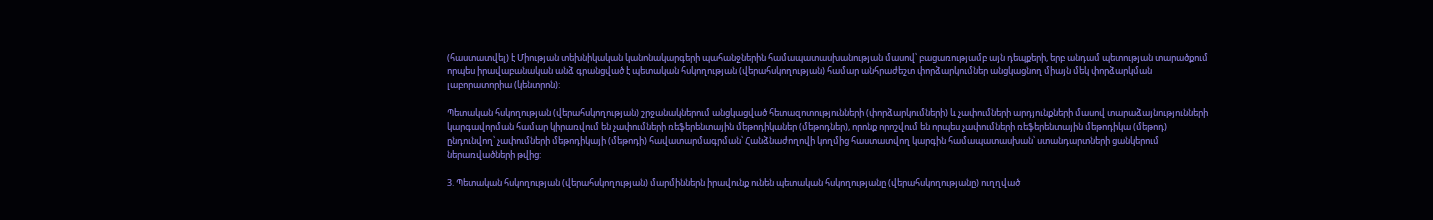(հաստատվել) է Միության տեխնիկական կանոնակարգերի պահանջներին համապատասխանության մասով՝ բացառությամբ այն դեպքերի, երբ անդամ պետության տարածքում որպես իրավաբանական անձ գրանցված է պետական հսկողության (վերահսկողության) համար անհրաժեշտ փորձարկումներ անցկացնող միայն մեկ փորձարկման լաբորատորիա (կենտրոն):

Պետական հսկողության (վերահսկողության) շրջանակներում անցկացված հետազոտությունների (փորձարկումների) և չափումների արդյունքների մասով տարաձայնությունների կարգավորման համար կիրառվում են չափումների ռեֆերենտային մեթոդիկաներ (մեթոդներ), որոնք որոշվում են որպես չափումների ռեֆերենտային մեթոդիկա (մեթոդ) ընդունվող՝ չափումների մեթոդիկայի (մեթոդի) հավատարմագրման՝ Հանձնաժողովի կողմից հաստատվող կարգին համապատասխան՝ ստանդարտների ցանկերում ներառվածների թվից:

3. Պետական հսկողության (վերահսկողության) մարմիններն իրավունք ունեն պետական հսկողությանը (վերահսկողությանը) ուղղված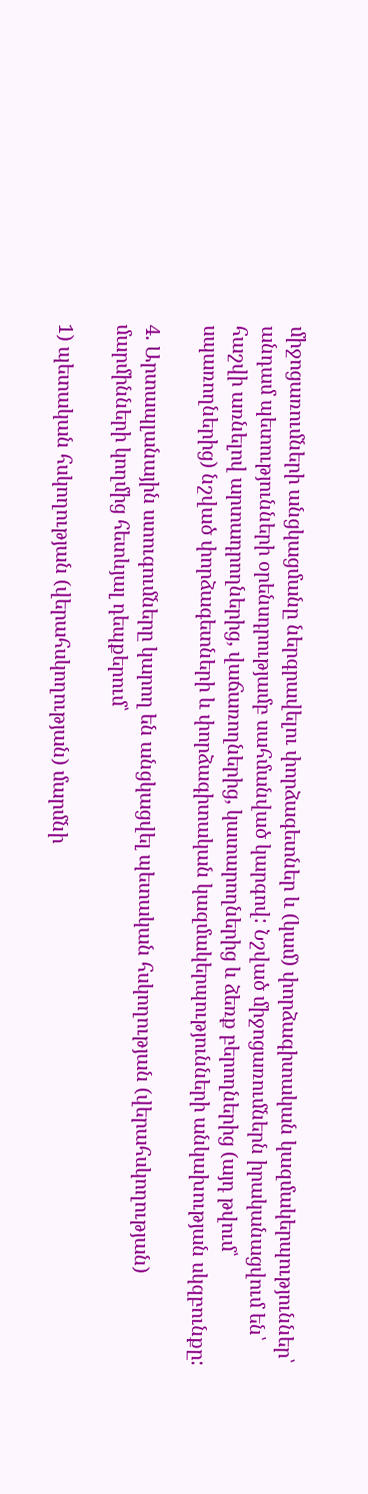միջոցառումների անցկացմանը ներգրավելու փորձագետներ և (կամ) փորձագիտական կազմակերպություններ՝ անդամ պետությունների օրենսդրությամբ սահմանված կարգով: Նշված միջոցառումներն իրականացվում են՝ հաշվի առնելով արտադրողներից, վաճառողներից, կատարողներից և ձեռք բերողներից (այդ թվում՝ սպառողներից) նշված փորձագետների և փորձագիտական կազմակերպությունների անկախության սկզբունքը:

4. Արտապլանային ստուգումները կարող են անցկացվել պետական հսկողության (վերահսկողության) մարմինների կողմից հետևյալ դեպքերում՝

1) պետական հսկողության (վերահսկողության) մարմնի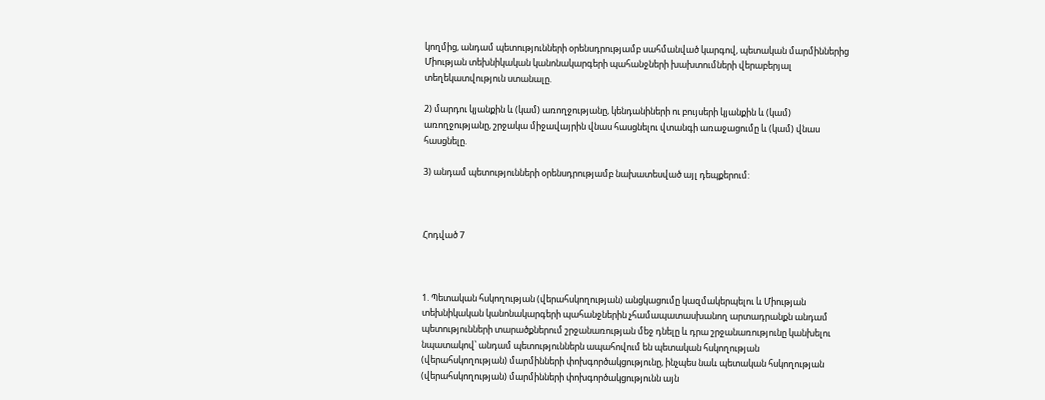կողմից, անդամ պետությունների օրենսդրությամբ սահմանված կարգով, պետական մարմիններից Միության տեխնիկական կանոնակարգերի պահանջների խախտումների վերաբերյալ տեղեկատվություն ստանալը.

2) մարդու կյանքին և (կամ) առողջությանը, կենդանիների ու բույսերի կյանքին և (կամ) առողջությանը, շրջակա միջավայրին վնաս հասցնելու վտանգի առաջացումը և (կամ) վնաս հասցնելը.

3) անդամ պետությունների օրենսդրությամբ նախատեսված այլ դեպքերում:



Հոդված 7



1. Պետական հսկողության (վերահսկողության) անցկացումը կազմակերպելու և Միության տեխնիկական կանոնակարգերի պահանջներին չհամապատասխանող արտադրանքն անդամ պետությունների տարածքներում շրջանառության մեջ դնելը և դրա շրջանառությունը կանխելու նպատակով՝ անդամ պետություններն ապահովում են պետական հսկողության (վերահսկողության) մարմինների փոխգործակցությունը, ինչպես նաև պետական հսկողության (վերահսկողության) մարմինների փոխգործակցությունն այն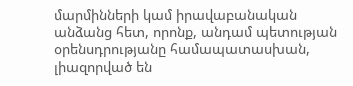մարմինների կամ իրավաբանական անձանց հետ, որոնք, անդամ պետության օրենսդրությանը համապատասխան, լիազորված են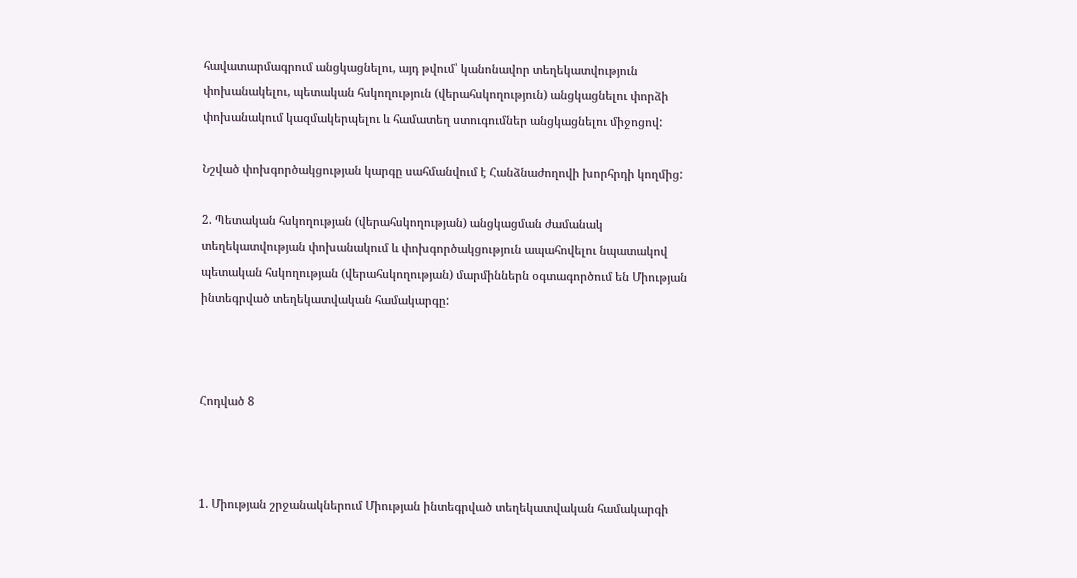հավատարմագրում անցկացնելու, այդ թվում՝ կանոնավոր տեղեկատվություն փոխանակելու, պետական հսկողություն (վերահսկողություն) անցկացնելու փորձի փոխանակում կազմակերպելու և համատեղ ստուգումներ անցկացնելու միջոցով:

Նշված փոխգործակցության կարգը սահմանվում է Հանձնաժողովի խորհրդի կողմից:

2. Պետական հսկողության (վերահսկողության) անցկացման ժամանակ տեղեկատվության փոխանակում և փոխգործակցություն ապահովելու նպատակով պետական հսկողության (վերահսկողության) մարմիններն օգտագործում են Միության ինտեգրված տեղեկատվական համակարգը:



Հոդված 8



1. Միության շրջանակներում Միության ինտեգրված տեղեկատվական համակարգի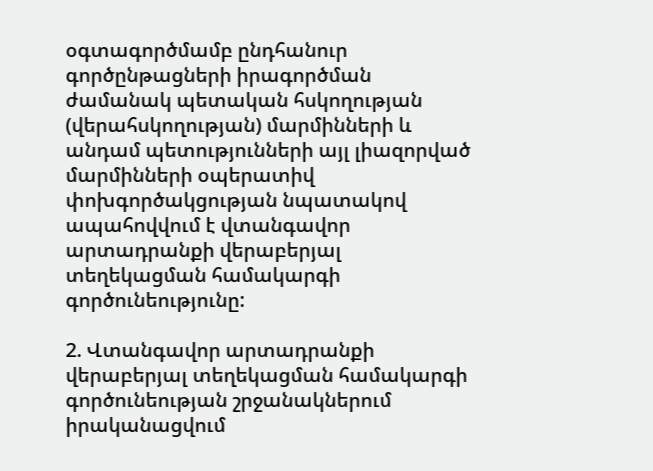օգտագործմամբ ընդհանուր գործընթացների իրագործման ժամանակ պետական հսկողության (վերահսկողության) մարմինների և անդամ պետությունների այլ լիազորված մարմինների օպերատիվ փոխգործակցության նպատակով ապահովվում է վտանգավոր արտադրանքի վերաբերյալ տեղեկացման համակարգի գործունեությունը:

2. Վտանգավոր արտադրանքի վերաբերյալ տեղեկացման համակարգի գործունեության շրջանակներում իրականացվում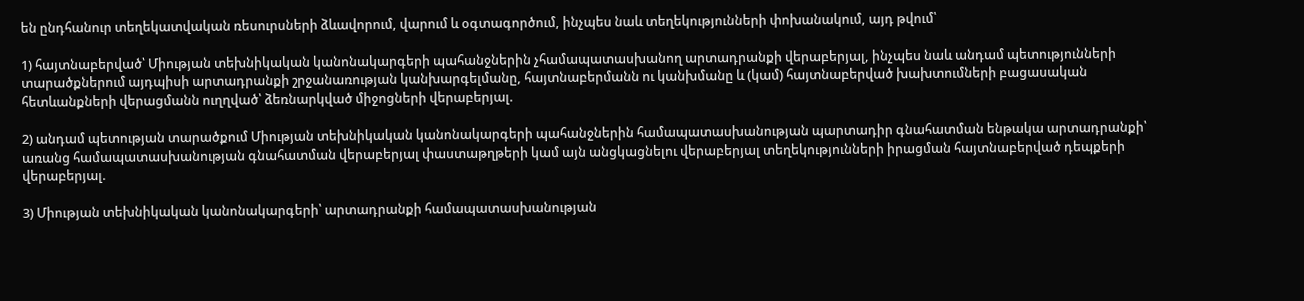են ընդհանուր տեղեկատվական ռեսուրսների ձևավորում, վարում և օգտագործում, ինչպես նաև տեղեկությունների փոխանակում, այդ թվում՝

1) հայտնաբերված՝ Միության տեխնիկական կանոնակարգերի պահանջներին չհամապատասխանող արտադրանքի վերաբերյալ, ինչպես նաև անդամ պետությունների տարածքներում այդպիսի արտադրանքի շրջանառության կանխարգելմանը, հայտնաբերմանն ու կանխմանը և (կամ) հայտնաբերված խախտումների բացասական հետևանքների վերացմանն ուղղված՝ ձեռնարկված միջոցների վերաբերյալ.

2) անդամ պետության տարածքում Միության տեխնիկական կանոնակարգերի պահանջներին համապատասխանության պարտադիր գնահատման ենթակա արտադրանքի՝ առանց համապատասխանության գնահատման վերաբերյալ փաստաթղթերի կամ այն անցկացնելու վերաբերյալ տեղեկությունների իրացման հայտնաբերված դեպքերի վերաբերյալ.

3) Միության տեխնիկական կանոնակարգերի՝ արտադրանքի համապատասխանության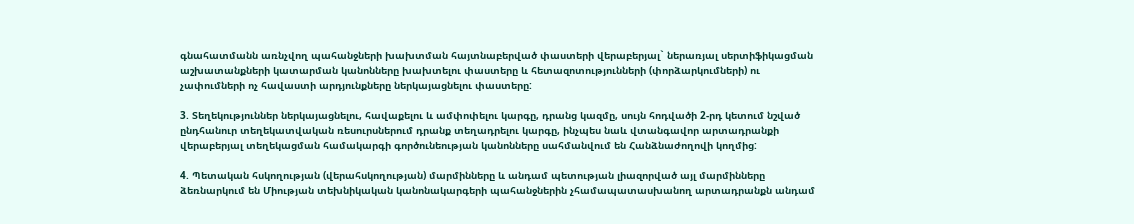գնահատմանն առնչվող պահանջների խախտման հայտնաբերված փաստերի վերաբերյալ` ներառյալ սերտիֆիկացման աշխատանքների կատարման կանոնները խախտելու փաստերը և հետազոտությունների (փորձարկումների) ու չափումների ոչ հավաստի արդյունքները ներկայացնելու փաստերը:

3. Տեղեկություններ ներկայացնելու, հավաքելու և ամփոփելու կարգը, դրանց կազմը, սույն հոդվածի 2-րդ կետում նշված ընդհանուր տեղեկատվական ռեսուրսներում դրանք տեղադրելու կարգը, ինչպես նաև վտանգավոր արտադրանքի վերաբերյալ տեղեկացման համակարգի գործունեության կանոնները սահմանվում են Հանձնաժողովի կողմից:

4. Պետական հսկողության (վերահսկողության) մարմինները և անդամ պետության լիազորված այլ մարմինները ձեռնարկում են Միության տեխնիկական կանոնակարգերի պահանջներին չհամապատասխանող արտադրանքն անդամ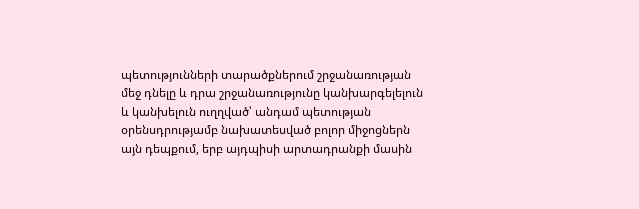պետությունների տարածքներում շրջանառության մեջ դնելը և դրա շրջանառությունը կանխարգելելուն և կանխելուն ուղղված՝ անդամ պետության օրենսդրությամբ նախատեսված բոլոր միջոցներն այն դեպքում, երբ այդպիսի արտադրանքի մասին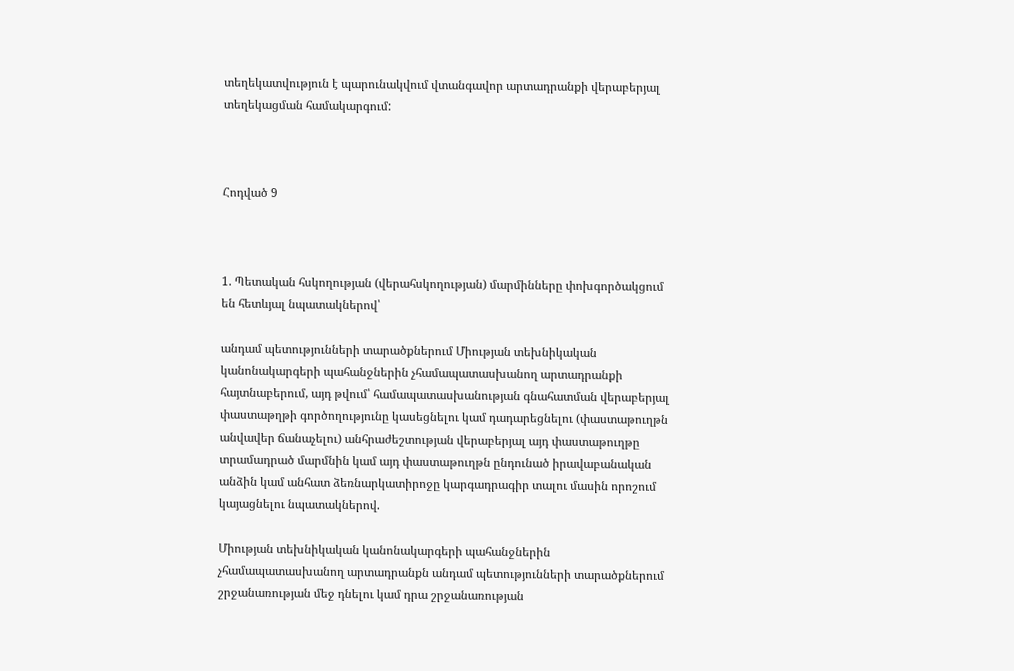տեղեկատվություն է պարունակվում վտանգավոր արտադրանքի վերաբերյալ տեղեկացման համակարգում:



Հոդված 9



1. Պետական հսկողության (վերահսկողության) մարմինները փոխգործակցում են հետևյալ նպատակներով՝

անդամ պետությունների տարածքներում Միության տեխնիկական կանոնակարգերի պահանջներին չհամապատասխանող արտադրանքի հայտնաբերում, այդ թվում՝ համապատասխանության գնահատման վերաբերյալ փաստաթղթի գործողությունը կասեցնելու կամ դադարեցնելու (փաստաթուղթն անվավեր ճանաչելու) անհրաժեշտության վերաբերյալ այդ փաստաթուղթը տրամադրած մարմնին կամ այդ փաստաթուղթն ընդունած իրավաբանական անձին կամ անհատ ձեռնարկատիրոջը կարգադրագիր տալու մասին որոշում կայացնելու նպատակներով.

Միության տեխնիկական կանոնակարգերի պահանջներին չհամապատասխանող արտադրանքն անդամ պետությունների տարածքներում շրջանառության մեջ դնելու կամ դրա շրջանառության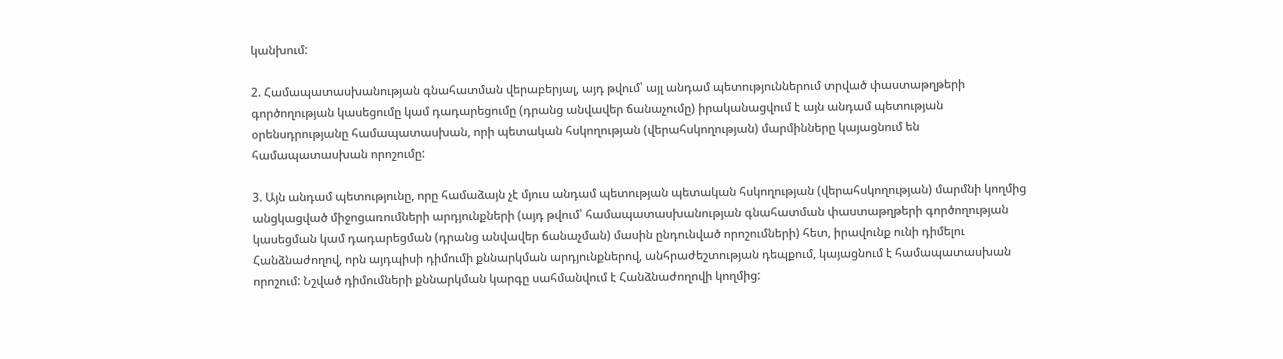կանխում:

2. Համապատասխանության գնահատման վերաբերյալ, այդ թվում՝ այլ անդամ պետություններում տրված փաստաթղթերի գործողության կասեցումը կամ դադարեցումը (դրանց անվավեր ճանաչումը) իրականացվում է այն անդամ պետության օրենսդրությանը համապատասխան, որի պետական հսկողության (վերահսկողության) մարմինները կայացնում են համապատասխան որոշումը:

3. Այն անդամ պետությունը, որը համաձայն չէ մյուս անդամ պետության պետական հսկողության (վերահսկողության) մարմնի կողմից անցկացված միջոցառումների արդյունքների (այդ թվում՝ համապատասխանության գնահատման փաստաթղթերի գործողության կասեցման կամ դադարեցման (դրանց անվավեր ճանաչման) մասին ընդունված որոշումների) հետ, իրավունք ունի դիմելու Հանձնաժողով, որն այդպիսի դիմումի քննարկման արդյունքներով, անհրաժեշտության դեպքում, կայացնում է համապատասխան որոշում: Նշված դիմումների քննարկման կարգը սահմանվում է Հանձնաժողովի կողմից: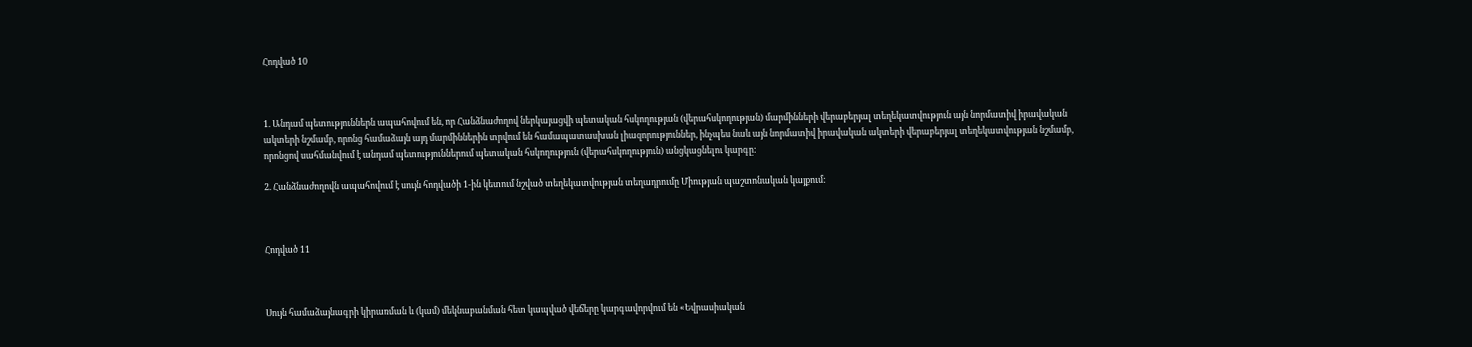Հոդված 10



1. Անդամ պետություններն ապահովում են, որ Հանձնաժողով ներկայացվի պետական հսկողության (վերահսկողության) մարմինների վերաբերյալ տեղեկատվություն այն նորմատիվ իրավական ակտերի նշմամբ, որոնց համաձայն այդ մարմիններին տրվում են համապատասխան լիազորություններ, ինչպես նաև այն նորմատիվ իրավական ակտերի վերաբերյալ տեղեկատվության նշմամբ, որոնցով սահմանվում է անդամ պետություններում պետական հսկողություն (վերահսկողություն) անցկացնելու կարգը:

2. Հանձնաժողովն ապահովում է սույն հոդվածի 1-ին կետում նշված տեղեկատվության տեղադրումը Միության պաշտոնական կայքում:



Հոդված 11



Սույն համաձայնագրի կիրառման և (կամ) մեկնաբանման հետ կապված վեճերը կարգավորվում են «Եվրասիական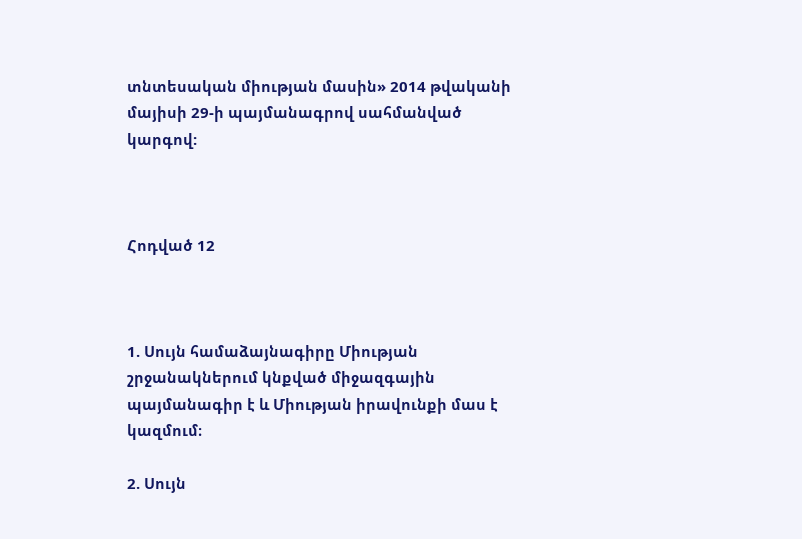տնտեսական միության մասին» 2014 թվականի մայիսի 29-ի պայմանագրով սահմանված կարգով:



Հոդված 12



1. Սույն համաձայնագիրը Միության շրջանակներում կնքված միջազգային պայմանագիր է և Միության իրավունքի մաս է կազմում։

2. Սույն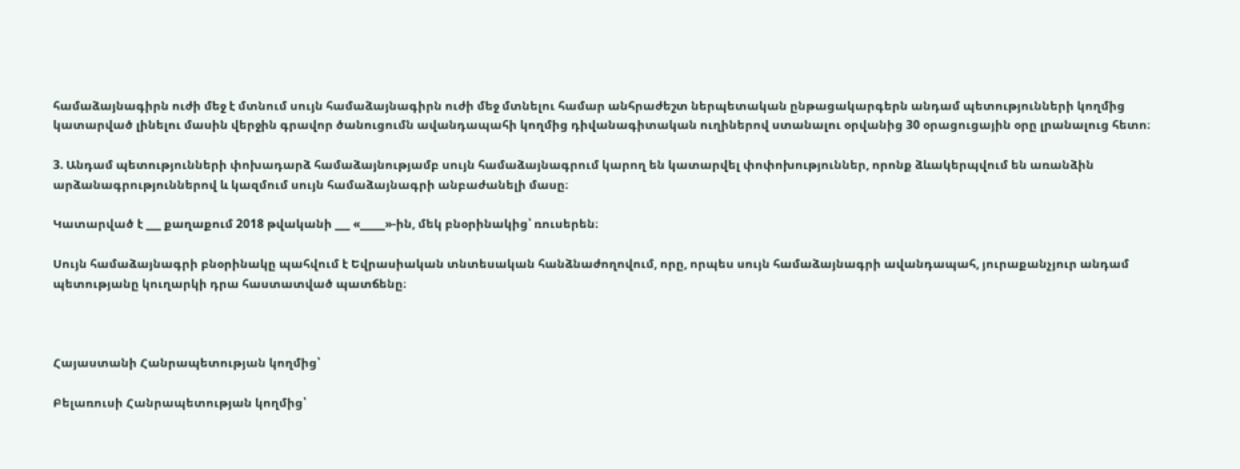համաձայնագիրն ուժի մեջ է մտնում սույն համաձայնագիրն ուժի մեջ մտնելու համար անհրաժեշտ ներպետական ընթացակարգերն անդամ պետությունների կողմից կատարված լինելու մասին վերջին գրավոր ծանուցումն ավանդապահի կողմից դիվանագիտական ուղիներով ստանալու օրվանից 30 օրացուցային օրը լրանալուց հետո։

3. Անդամ պետությունների փոխադարձ համաձայնությամբ սույն համաձայնագրում կարող են կատարվել փոփոխություններ, որոնք ձևակերպվում են առանձին արձանագրություններով և կազմում սույն համաձայնագրի անբաժանելի մասը։

Կատարված է ___ քաղաքում 2018 թվականի ___ «_____»-ին, մեկ բնօրինակից՝ ռուսերեն։

Սույն համաձայնագրի բնօրինակը պահվում է Եվրասիական տնտեսական հանձնաժողովում, որը, որպես սույն համաձայնագրի ավանդապահ, յուրաքանչյուր անդամ պետությանը կուղարկի դրա հաստատված պատճենը։



Հայաստանի Հանրապետության կողմից՝

Բելառուսի Հանրապետության կողմից՝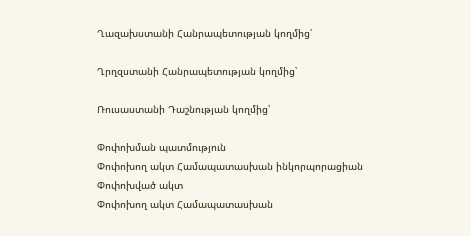Ղազախստանի Հանրապետության կողմից՝

Ղրղզստանի Հանրապետության կողմից՝

Ռուսաստանի Դաշնության կողմից՝

Փոփոխման պատմություն
Փոփոխող ակտ Համապատասխան ինկորպորացիան
Փոփոխված ակտ
Փոփոխող ակտ Համապատասխան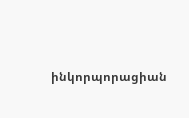ինկորպորացիան